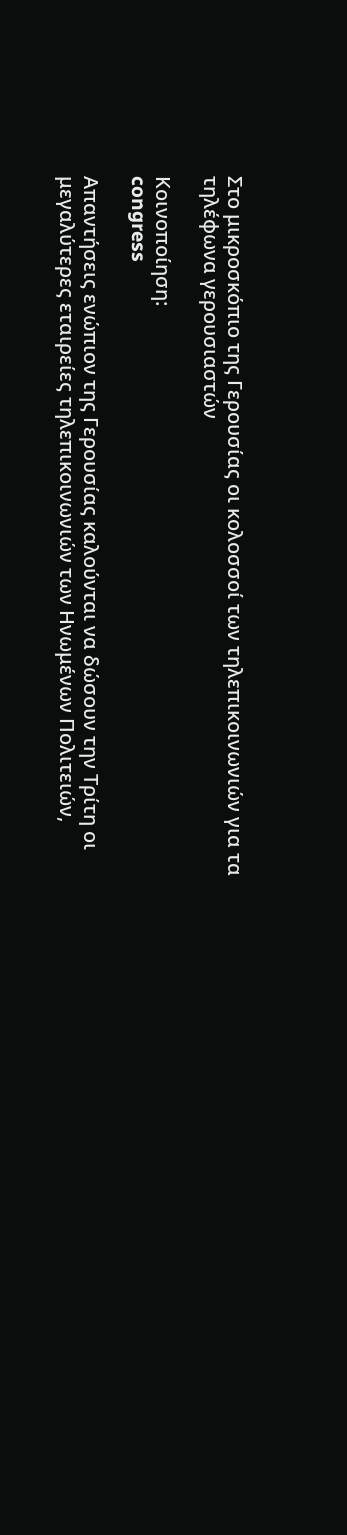Στο μικροσκόπιο της Γερουσίας οι κολοσσοί των τηλεπικοινωνιών για τα τηλέφωνα γερουσιαστών

Κοινοποίηση:
congress

Απαντήσεις ενώπιον της Γερουσίας καλούνται να δώσουν την Τρίτη οι μεγαλύτερες εταιρείες τηλεπικοινωνιών των Ηνωμένων Πολιτειών,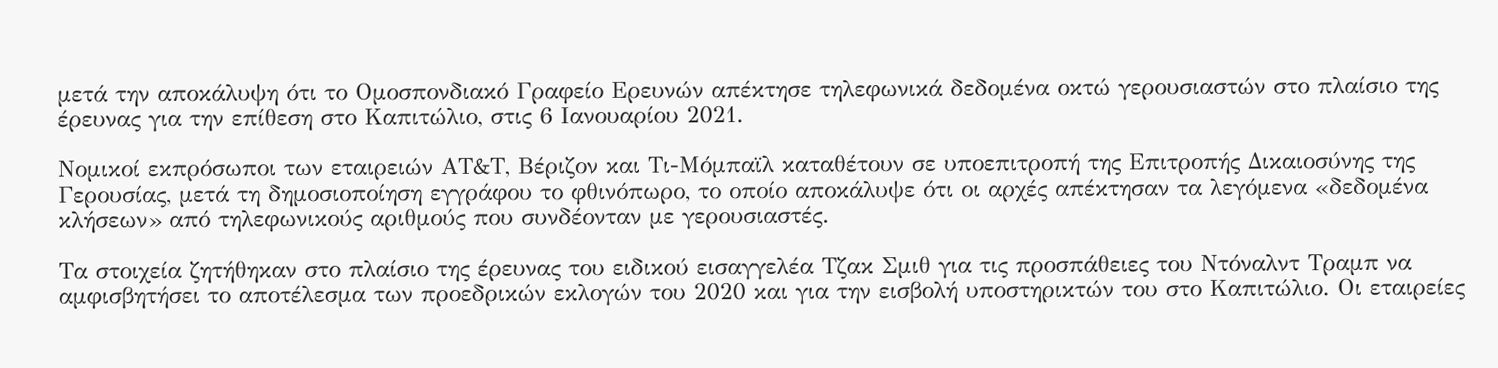μετά την αποκάλυψη ότι το Ομοσπονδιακό Γραφείο Ερευνών απέκτησε τηλεφωνικά δεδομένα οκτώ γερουσιαστών στο πλαίσιο της έρευνας για την επίθεση στο Καπιτώλιο, στις 6 Ιανουαρίου 2021.

Νομικοί εκπρόσωποι των εταιρειών ΑΤ&Τ, Βέριζον και Τι-Μόμπαϊλ καταθέτουν σε υποεπιτροπή της Επιτροπής Δικαιοσύνης της Γερουσίας, μετά τη δημοσιοποίηση εγγράφου το φθινόπωρο, το οποίο αποκάλυψε ότι οι αρχές απέκτησαν τα λεγόμενα «δεδομένα κλήσεων» από τηλεφωνικούς αριθμούς που συνδέονταν με γερουσιαστές.

Τα στοιχεία ζητήθηκαν στο πλαίσιο της έρευνας του ειδικού εισαγγελέα Τζακ Σμιθ για τις προσπάθειες του Ντόναλντ Τραμπ να αμφισβητήσει το αποτέλεσμα των προεδρικών εκλογών του 2020 και για την εισβολή υποστηρικτών του στο Καπιτώλιο. Οι εταιρείες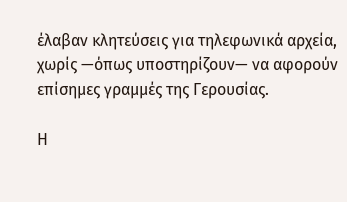έλαβαν κλητεύσεις για τηλεφωνικά αρχεία, χωρίς —όπως υποστηρίζουν— να αφορούν επίσημες γραμμές της Γερουσίας.

Η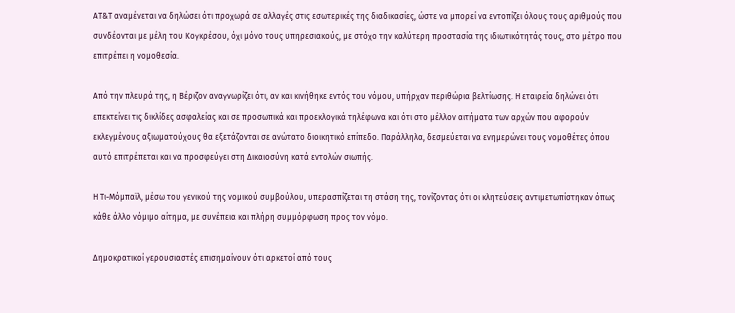ΑΤ&Τ αναμένεται να δηλώσει ότι προχωρά σε αλλαγές στις εσωτερικές της διαδικασίες, ώστε να μπορεί να εντοπίζει όλους τους αριθμούς που συνδέονται με μέλη του Κογκρέσου, όχι μόνο τους υπηρεσιακούς, με στόχο την καλύτερη προστασία της ιδιωτικότητάς τους, στο μέτρο που επιτρέπει η νομοθεσία.

Από την πλευρά της, η Βέριζον αναγνωρίζει ότι, αν και κινήθηκε εντός του νόμου, υπήρχαν περιθώρια βελτίωσης. Η εταιρεία δηλώνει ότι επεκτείνει τις δικλίδες ασφαλείας και σε προσωπικά και προεκλογικά τηλέφωνα και ότι στο μέλλον αιτήματα των αρχών που αφορούν εκλεγμένους αξιωματούχους θα εξετάζονται σε ανώτατο διοικητικό επίπεδο. Παράλληλα, δεσμεύεται να ενημερώνει τους νομοθέτες όπου αυτό επιτρέπεται και να προσφεύγει στη Δικαιοσύνη κατά εντολών σιωπής.

Η Τι-Μόμπαϊλ, μέσω του γενικού της νομικού συμβούλου, υπερασπίζεται τη στάση της, τονίζοντας ότι οι κλητεύσεις αντιμετωπίστηκαν όπως κάθε άλλο νόμιμο αίτημα, με συνέπεια και πλήρη συμμόρφωση προς τον νόμο.

Δημοκρατικοί γερουσιαστές επισημαίνουν ότι αρκετοί από τους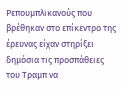Ρεπουμπλικανούς που βρέθηκαν στο επίκεντρο της έρευνας είχαν στηρίξει δημόσια τις προσπάθειες του Τραμπ να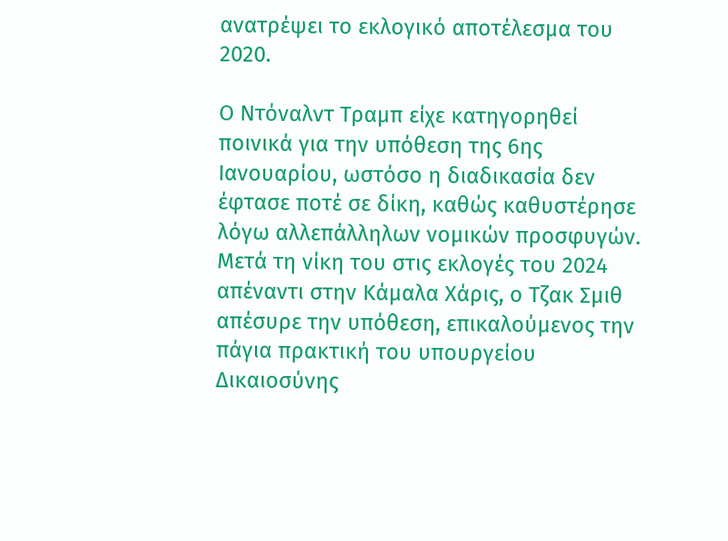ανατρέψει το εκλογικό αποτέλεσμα του 2020.

Ο Ντόναλντ Τραμπ είχε κατηγορηθεί ποινικά για την υπόθεση της 6ης Ιανουαρίου, ωστόσο η διαδικασία δεν έφτασε ποτέ σε δίκη, καθώς καθυστέρησε λόγω αλλεπάλληλων νομικών προσφυγών. Μετά τη νίκη του στις εκλογές του 2024 απέναντι στην Κάμαλα Χάρις, ο Τζακ Σμιθ απέσυρε την υπόθεση, επικαλούμενος την πάγια πρακτική του υπουργείου Δικαιοσύνης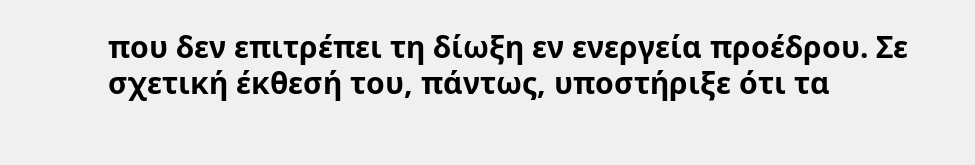που δεν επιτρέπει τη δίωξη εν ενεργεία προέδρου. Σε σχετική έκθεσή του, πάντως, υποστήριξε ότι τα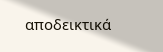αποδεικτικά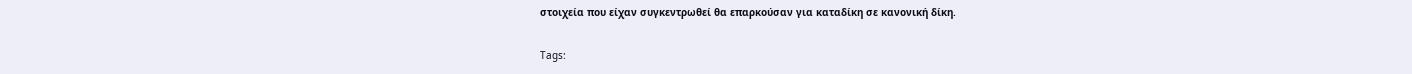στοιχεία που είχαν συγκεντρωθεί θα επαρκούσαν για καταδίκη σε κανονική δίκη.

Tags: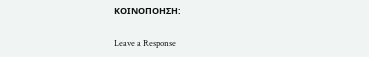ΚΟΙΝΟΠΟΗΣΗ:

Leave a Response